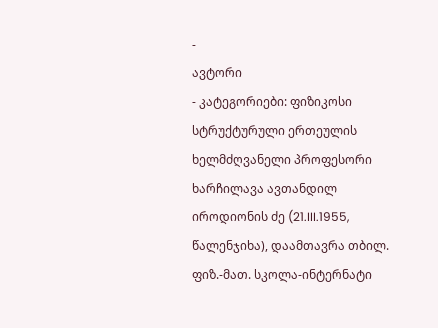-
ავტორი
- კატეგორიები: ფიზიკოსი სტრუქტურული ერთეულის ხელმძღვანელი პროფესორი
ხარჩილავა ავთანდილ იროდიონის ძე (21.III.1955, წალენჯიხა), დაამთავრა თბილ. ფიზ.-მათ. სკოლა-ინტერნატი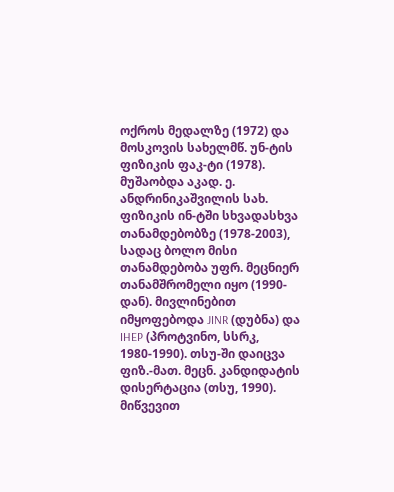ოქროს მედალზე (1972) და მოსკოვის სახელმწ. უნ-ტის ფიზიკის ფაკ-ტი (1978). მუშაობდა აკად. ე. ანდრინიკაშვილის სახ. ფიზიკის ინ-ტში სხვადასხვა თანამდებობზე (1978-2003), სადაც ბოლო მისი თანამდებობა უფრ. მეცნიერ თანამშრომელი იყო (1990-დან). მივლინებით იმყოფებოდა JINR (დუბნა) და IHEP (პროტვინო, სსრკ, 1980-1990). თსუ-ში დაიცვა ფიზ.-მათ. მეცნ. კანდიდატის დისერტაცია (თსუ, 1990). მიწვევით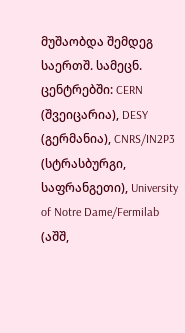მუშაობდა შემდეგ საერთშ. სამეცნ. ცენტრებში: CERN (შვეიცარია), DESY (გერმანია), CNRS/IN2P3 (სტრასბურგი, საფრანგეთი), University of Notre Dame/Fermilab (აშშ,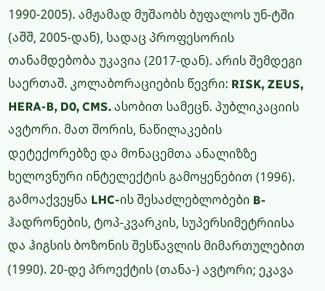1990-2005). ამჟამად მუშაობს ბუფალოს უნ-ტში (აშშ, 2005-დან), სადაც პროფესორის თანამდებობა უკავია (2017-დან). არის შემდეგი საერთაშ. კოლაბორაციების წევრი: RISK, ZEUS, HERA-B, D0, CMS. ასობით სამეცნ. პუბლიკაციის ავტორი. მათ შორის, ნაწილაკების დეტექორებზე და მონაცემთა ანალიზზე ხელოვნური ინტელექტის გამოყენებით (1996). გამოაქვეყნა LHC-ის შესაძლებლობები B-ჰადრონების, ტოპ-კვარკის, სუპერსიმეტრიისა და ჰიგსის ბოზონის შესწავლის მიმართულებით (1990). 20-დე პროექტის (თანა-) ავტორი; ეკავა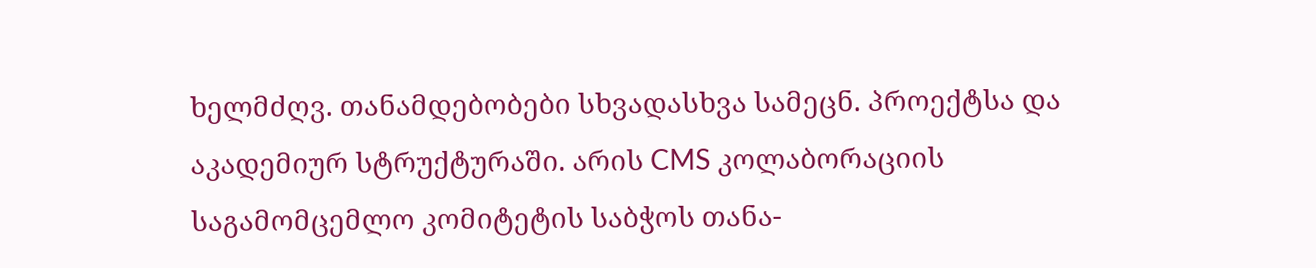ხელმძღვ. თანამდებობები სხვადასხვა სამეცნ. პროექტსა და აკადემიურ სტრუქტურაში. არის CMS კოლაბორაციის საგამომცემლო კომიტეტის საბჭოს თანა-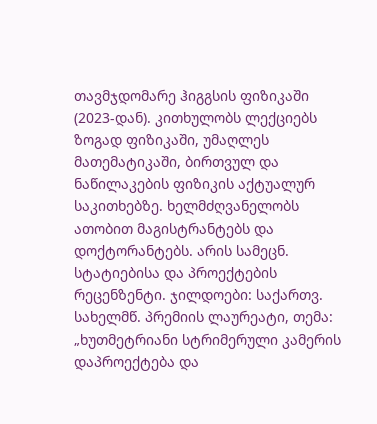თავმჯდომარე ჰიგგსის ფიზიკაში (2023-დან). კითხულობს ლექციებს ზოგად ფიზიკაში, უმაღლეს მათემატიკაში, ბირთვულ და ნაწილაკების ფიზიკის აქტუალურ საკითხებზე. ხელმძღვანელობს ათობით მაგისტრანტებს და დოქტორანტებს. არის სამეცნ. სტატიებისა და პროექტების რეცენზენტი. ჯილდოები: საქართვ. სახელმწ. პრემიის ლაურეატი, თემა: „ხუთმეტრიანი სტრიმერული კამერის დაპროექტება და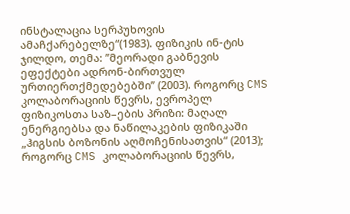ინსტალაცია სერპუხოვის ამაჩქარებელზე“(1983). ფიზიკის ინ-ტის ჯილდო, თემა: ’’მეორადი გაბნევის ეფექტები ადრონ-ბირთვულ ურთიერთქმედებებში’’ (2003). როგორც CMS კოლაბორაციის წევრს, ევროპელ ფიზიკოსთა საზ–ების პრიზი: მაღალ ენერგიებსა და ნაწილაკების ფიზიკაში „ჰიგსის ბოზონის აღმოჩენისათვის“ (2013); როგორც CMS კოლაბორაციის წევრს,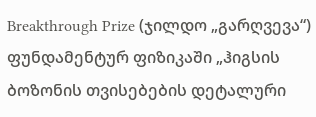Breakthrough Prize (ჯილდო „გარღვევა“) ფუნდამენტურ ფიზიკაში „ჰიგსის ბოზონის თვისებების დეტალური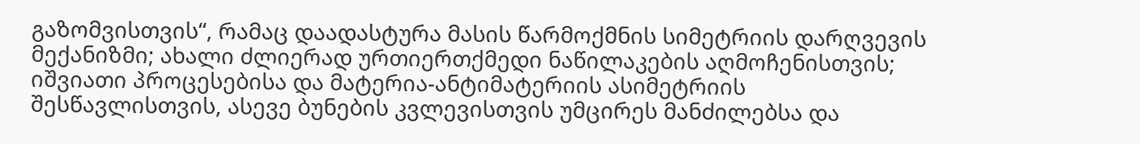გაზომვისთვის“, რამაც დაადასტურა მასის წარმოქმნის სიმეტრიის დარღვევის მექანიზმი; ახალი ძლიერად ურთიერთქმედი ნაწილაკების აღმოჩენისთვის; იშვიათი პროცესებისა და მატერია-ანტიმატერიის ასიმეტრიის შესწავლისთვის, ასევე ბუნების კვლევისთვის უმცირეს მანძილებსა და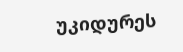უკიდურეს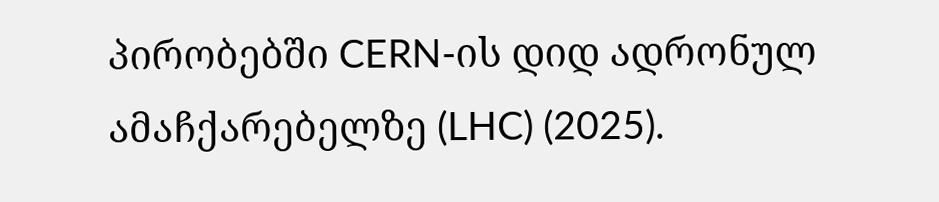პირობებში CERN-ის დიდ ადრონულ ამაჩქარებელზე (LHC) (2025).